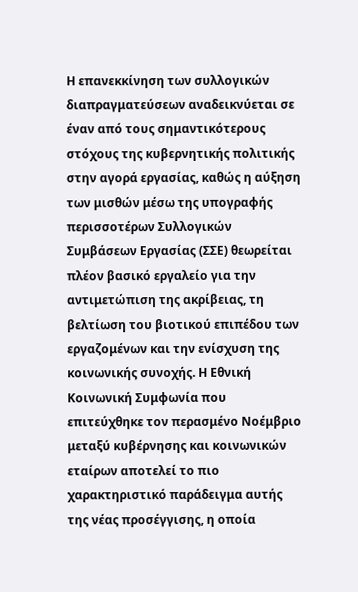Η επανεκκίνηση των συλλογικών διαπραγματεύσεων αναδεικνύεται σε έναν από τους σημαντικότερους στόχους της κυβερνητικής πολιτικής στην αγορά εργασίας, καθώς η αύξηση των μισθών μέσω της υπογραφής περισσοτέρων Συλλογικών Συμβάσεων Εργασίας (ΣΣΕ) θεωρείται πλέον βασικό εργαλείο για την αντιμετώπιση της ακρίβειας, τη βελτίωση του βιοτικού επιπέδου των εργαζομένων και την ενίσχυση της κοινωνικής συνοχής. Η Εθνική Κοινωνική Συμφωνία που επιτεύχθηκε τον περασμένο Νοέμβριο μεταξύ κυβέρνησης και κοινωνικών εταίρων αποτελεί το πιο χαρακτηριστικό παράδειγμα αυτής της νέας προσέγγισης, η οποία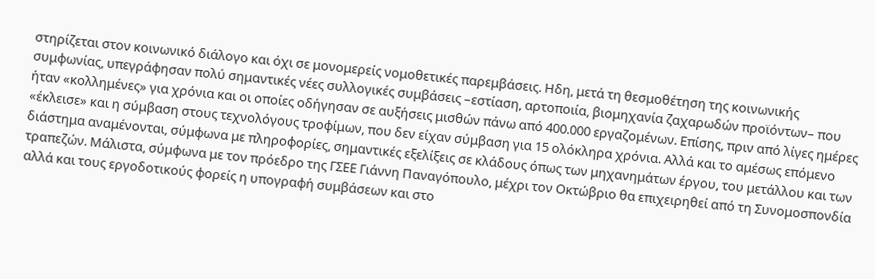στηρίζεται στον κοινωνικό διάλογο και όχι σε μονομερείς νομοθετικές παρεμβάσεις. Ηδη, μετά τη θεσμοθέτηση της κοινωνικής συμφωνίας, υπεγράφησαν πολύ σημαντικές νέες συλλογικές συμβάσεις –εστίαση, αρτοποιία, βιομηχανία ζαχαρωδών προϊόντων– που ήταν «κολλημένες» για χρόνια και οι οποίες οδήγησαν σε αυξήσεις μισθών πάνω από 400.000 εργαζομένων. Επίσης, πριν από λίγες ημέρες «έκλεισε» και η σύμβαση στους τεχνολόγους τροφίμων, που δεν είχαν σύμβαση για 15 ολόκληρα χρόνια. Αλλά και το αμέσως επόμενο διάστημα αναμένονται, σύμφωνα με πληροφορίες, σημαντικές εξελίξεις σε κλάδους όπως των μηχανημάτων έργου, του μετάλλου και των τραπεζών. Μάλιστα, σύμφωνα με τον πρόεδρο της ΓΣΕΕ Γιάννη Παναγόπουλο, μέχρι τον Οκτώβριο θα επιχειρηθεί από τη Συνομοσπονδία αλλά και τους εργοδοτικούς φορείς η υπογραφή συμβάσεων και στο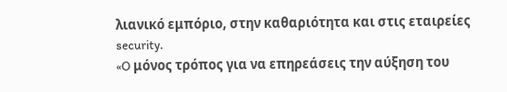λιανικό εμπόριο, στην καθαριότητα και στις εταιρείες security.
«O μόνος τρόπος για να επηρεάσεις την αύξηση του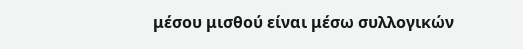μέσου μισθού είναι μέσω συλλογικών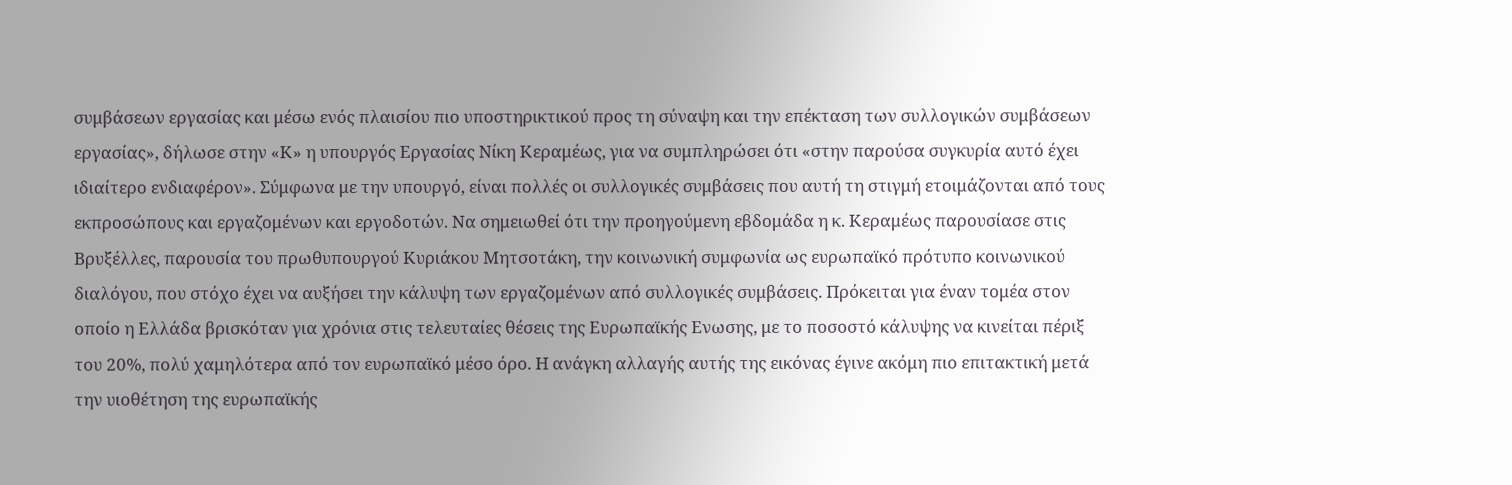συμβάσεων εργασίας και μέσω ενός πλαισίου πιο υποστηρικτικού προς τη σύναψη και την επέκταση των συλλογικών συμβάσεων εργασίας», δήλωσε στην «Κ» η υπουργός Εργασίας Νίκη Κεραμέως, για να συμπληρώσει ότι «στην παρούσα συγκυρία αυτό έχει ιδιαίτερο ενδιαφέρον». Σύμφωνα με την υπουργό, είναι πολλές οι συλλογικές συμβάσεις που αυτή τη στιγμή ετοιμάζονται από τους εκπροσώπους και εργαζομένων και εργοδοτών. Να σημειωθεί ότι την προηγούμενη εβδομάδα η κ. Κεραμέως παρουσίασε στις Βρυξέλλες, παρουσία του πρωθυπουργού Κυριάκου Μητσοτάκη, την κοινωνική συμφωνία ως ευρωπαϊκό πρότυπο κοινωνικού διαλόγου, που στόχο έχει να αυξήσει την κάλυψη των εργαζομένων από συλλογικές συμβάσεις. Πρόκειται για έναν τομέα στον οποίο η Ελλάδα βρισκόταν για χρόνια στις τελευταίες θέσεις της Ευρωπαϊκής Ενωσης, με το ποσοστό κάλυψης να κινείται πέριξ του 20%, πολύ χαμηλότερα από τον ευρωπαϊκό μέσο όρο. Η ανάγκη αλλαγής αυτής της εικόνας έγινε ακόμη πιο επιτακτική μετά την υιοθέτηση της ευρωπαϊκής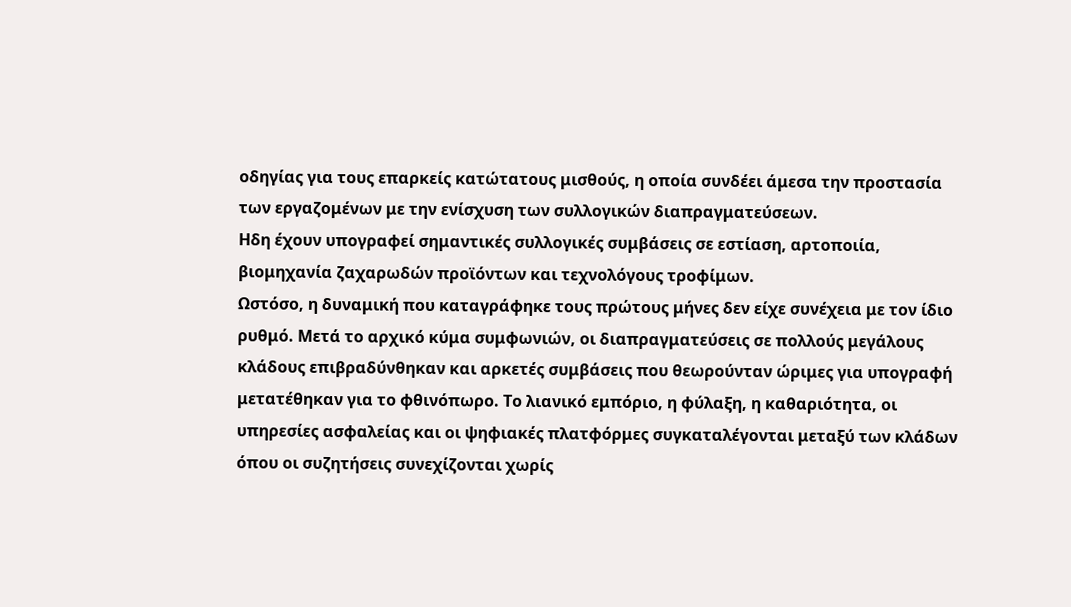οδηγίας για τους επαρκείς κατώτατους μισθούς, η οποία συνδέει άμεσα την προστασία των εργαζομένων με την ενίσχυση των συλλογικών διαπραγματεύσεων.
Ηδη έχουν υπογραφεί σημαντικές συλλογικές συμβάσεις σε εστίαση, αρτοποιία, βιομηχανία ζαχαρωδών προϊόντων και τεχνολόγους τροφίμων.
Ωστόσο, η δυναμική που καταγράφηκε τους πρώτους μήνες δεν είχε συνέχεια με τον ίδιο ρυθμό. Μετά το αρχικό κύμα συμφωνιών, οι διαπραγματεύσεις σε πολλούς μεγάλους κλάδους επιβραδύνθηκαν και αρκετές συμβάσεις που θεωρούνταν ώριμες για υπογραφή μετατέθηκαν για το φθινόπωρο. Το λιανικό εμπόριο, η φύλαξη, η καθαριότητα, οι υπηρεσίες ασφαλείας και οι ψηφιακές πλατφόρμες συγκαταλέγονται μεταξύ των κλάδων όπου οι συζητήσεις συνεχίζονται χωρίς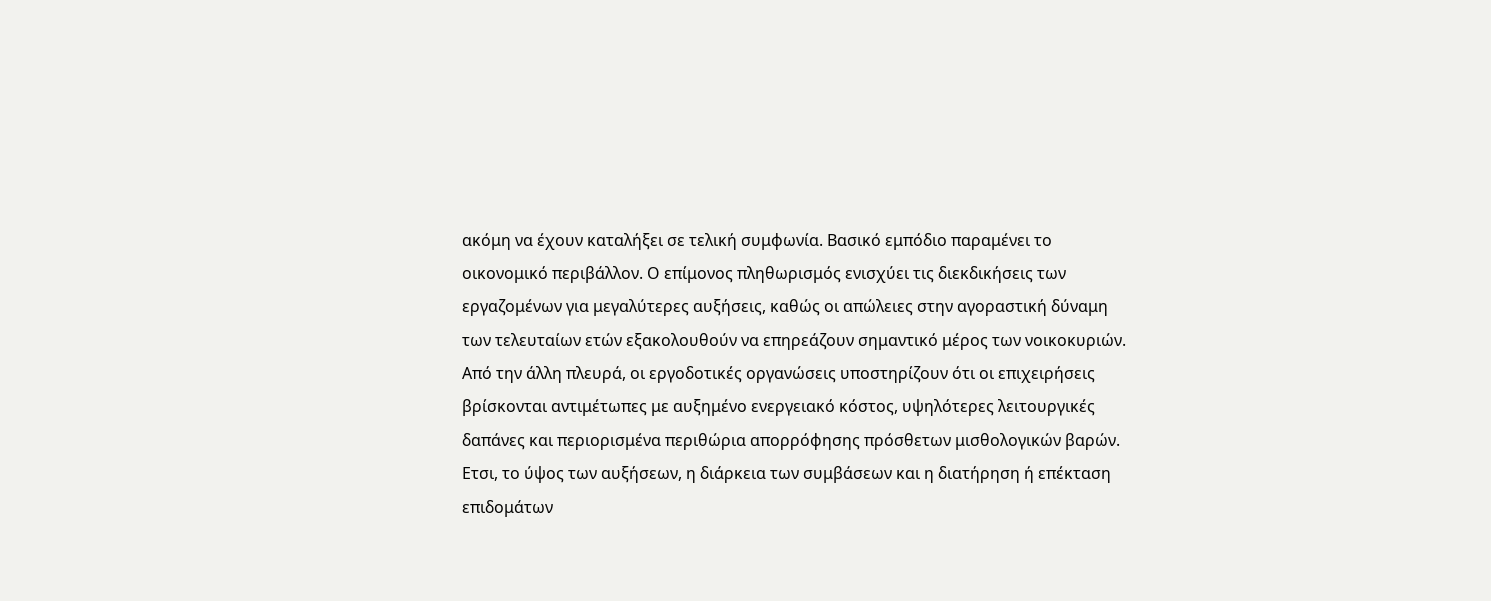ακόμη να έχουν καταλήξει σε τελική συμφωνία. Βασικό εμπόδιο παραμένει το οικονομικό περιβάλλον. Ο επίμονος πληθωρισμός ενισχύει τις διεκδικήσεις των εργαζομένων για μεγαλύτερες αυξήσεις, καθώς οι απώλειες στην αγοραστική δύναμη των τελευταίων ετών εξακολουθούν να επηρεάζουν σημαντικό μέρος των νοικοκυριών. Από την άλλη πλευρά, οι εργοδοτικές οργανώσεις υποστηρίζουν ότι οι επιχειρήσεις βρίσκονται αντιμέτωπες με αυξημένο ενεργειακό κόστος, υψηλότερες λειτουργικές δαπάνες και περιορισμένα περιθώρια απορρόφησης πρόσθετων μισθολογικών βαρών. Ετσι, το ύψος των αυξήσεων, η διάρκεια των συμβάσεων και η διατήρηση ή επέκταση επιδομάτων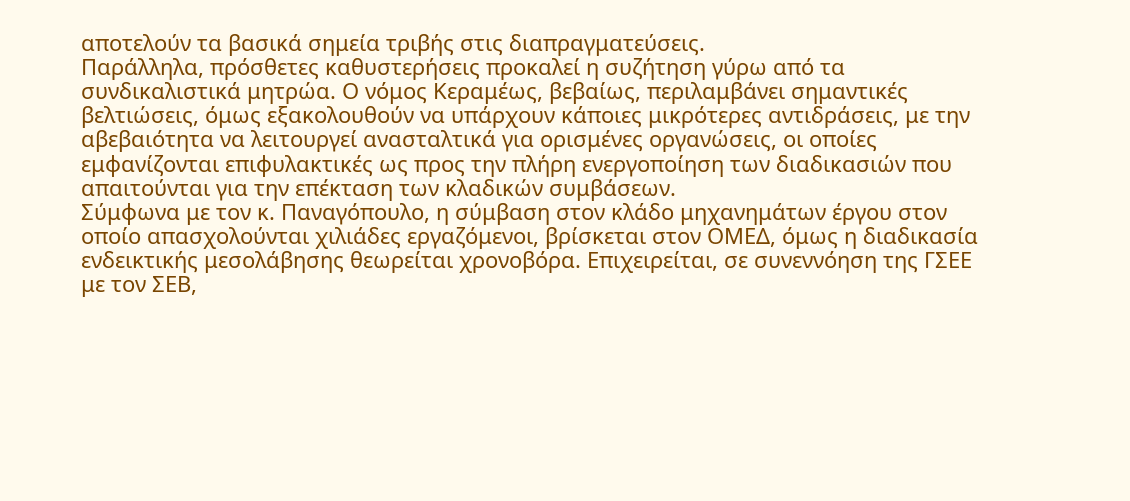αποτελούν τα βασικά σημεία τριβής στις διαπραγματεύσεις.
Παράλληλα, πρόσθετες καθυστερήσεις προκαλεί η συζήτηση γύρω από τα συνδικαλιστικά μητρώα. Ο νόμος Κεραμέως, βεβαίως, περιλαμβάνει σημαντικές βελτιώσεις, όμως εξακολουθούν να υπάρχουν κάποιες μικρότερες αντιδράσεις, με την αβεβαιότητα να λειτουργεί ανασταλτικά για ορισμένες οργανώσεις, οι οποίες εμφανίζονται επιφυλακτικές ως προς την πλήρη ενεργοποίηση των διαδικασιών που απαιτούνται για την επέκταση των κλαδικών συμβάσεων.
Σύμφωνα με τον κ. Παναγόπουλο, η σύμβαση στον κλάδο μηχανημάτων έργου στον οποίο απασχολούνται χιλιάδες εργαζόμενοι, βρίσκεται στον ΟΜΕΔ, όμως η διαδικασία ενδεικτικής μεσολάβησης θεωρείται χρονοβόρα. Επιχειρείται, σε συνεννόηση της ΓΣΕΕ με τον ΣΕΒ,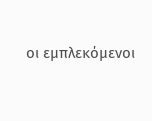οι εμπλεκόμενοι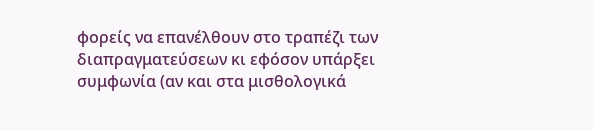φορείς να επανέλθουν στο τραπέζι των διαπραγματεύσεων κι εφόσον υπάρξει συμφωνία (αν και στα μισθολογικά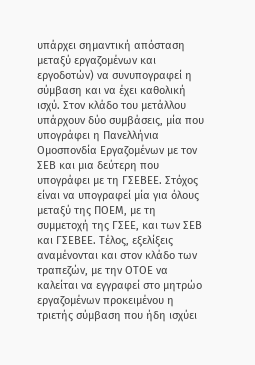υπάρχει σημαντική απόσταση μεταξύ εργαζομένων και εργοδοτών) να συνυπογραφεί η σύμβαση και να έχει καθολική ισχύ. Στον κλάδο του μετάλλου υπάρχουν δύο συμβάσεις, μία που υπογράφει η Πανελλήνια Ομοσπονδία Εργαζομένων με τον ΣΕΒ και μια δεύτερη που υπογράφει με τη ΓΣΕΒΕΕ. Στόχος είναι να υπογραφεί μία για όλους μεταξύ της ΠΟΕΜ, με τη συμμετοχή της ΓΣΕΕ, και των ΣΕΒ και ΓΣΕΒΕΕ. Τέλος, εξελίξεις αναμένονται και στον κλάδο των τραπεζών, με την ΟΤΟΕ να καλείται να εγγραφεί στο μητρώο εργαζομένων προκειμένου η τριετής σύμβαση που ήδη ισχύει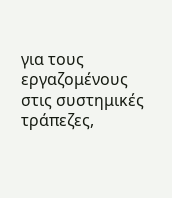για τους εργαζομένους στις συστημικές τράπεζες,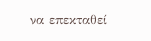να επεκταθεί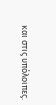και στις υπόλοιπες.